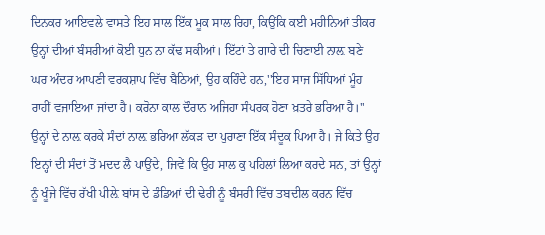ਦਿਨਕਰ ਆਇਵਲੇ ਵਾਸਤੇ ਇਹ ਸਾਲ ਇੱਕ ਮੂਕ ਸਾਲ ਰਿਹਾ, ਕਿਉਂਕਿ ਕਈ ਮਹੀਨਿਆਂ ਤੀਕਰ ਉਨ੍ਹਾਂ ਦੀਆਂ ਬੰਸਰੀਆਂ ਕੋਈ ਧੁਨ ਨਾ ਕੱਢ ਸਕੀਆਂ। ਇੱਟਾਂ ਤੇ ਗਾਰੇ ਦੀ ਚਿਣਾਈ ਨਾਲ਼ ਬਣੇ ਘਰ ਅੰਦਰ ਆਪਣੀ ਵਰਕਸ਼ਾਪ ਵਿੱਚ ਬੈਠਿਆਂ, ਉਹ ਕਹਿੰਦੇ ਹਨ,''ਇਹ ਸਾਜ ਸਿੱਧਿਆਂ ਮੂੰਹ ਰਾਹੀਂ ਵਜਾਇਆ ਜਾਂਦਾ ਹੈ। ਕਰੋਨਾ ਕਾਲ ਦੌਰਾਨ ਅਜਿਹਾ ਸੰਪਰਕ ਹੋਣਾ ਖ਼ਤਰੇ ਭਰਿਆ ਹੈ।''
ਉਨ੍ਹਾਂ ਦੇ ਨਾਲ਼ ਕਰਕੇ ਸੰਦਾਂ ਨਾਲ਼ ਭਰਿਆ ਲੱਕੜ ਦਾ ਪੁਰਾਣਾ ਇੱਕ ਸੰਦੂਕ ਪਿਆ ਹੈ। ਜੇ ਕਿਤੇ ਉਹ ਇਨ੍ਹਾਂ ਦੀ ਸੰਦਾਂ ਤੋਂ ਮਦਦ ਲੈ ਪਾਉਂਦੇ, ਜਿਵੇਂ ਕਿ ਉਹ ਸਾਲ ਕੁ ਪਹਿਲਾਂ ਲਿਆ ਕਰਦੇ ਸਨ, ਤਾਂ ਉਨ੍ਹਾਂ ਨੂੰ ਖੂੰਜੇ ਵਿੱਚ ਰੱਖੀ ਪੀਲ਼ੇ ਬਾਂਸ ਦੇ ਡੰਡਿਆਂ ਦੀ ਢੇਰੀ ਨੂੰ ਬੰਸਰੀ ਵਿੱਚ ਤਬਦੀਲ ਕਰਨ ਵਿੱਚ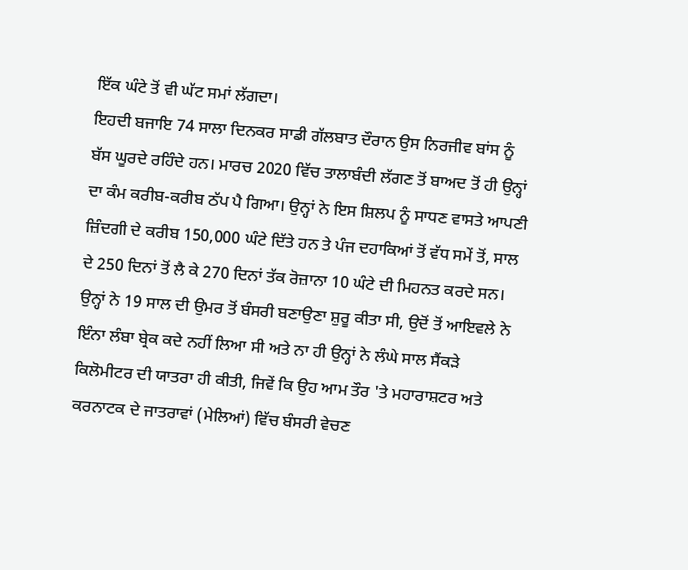ਇੱਕ ਘੰਟੇ ਤੋਂ ਵੀ ਘੱਟ ਸਮਾਂ ਲੱਗਦਾ।
ਇਹਦੀ ਬਜਾਇ 74 ਸਾਲਾ ਦਿਨਕਰ ਸਾਡੀ ਗੱਲਬਾਤ ਦੌਰਾਨ ਉਸ ਨਿਰਜੀਵ ਬਾਂਸ ਨੂੰ ਬੱਸ ਘੂਰਦੇ ਰਹਿੰਦੇ ਹਨ। ਮਾਰਚ 2020 ਵਿੱਚ ਤਾਲਾਬੰਦੀ ਲੱਗਣ ਤੋਂ ਬਾਅਦ ਤੋਂ ਹੀ ਉਨ੍ਹਾਂ ਦਾ ਕੰਮ ਕਰੀਬ-ਕਰੀਬ ਠੱਪ ਪੈ ਗਿਆ। ਉਨ੍ਹਾਂ ਨੇ ਇਸ ਸ਼ਿਲਪ ਨੂੰ ਸਾਧਣ ਵਾਸਤੇ ਆਪਣੀ ਜ਼ਿੰਦਗੀ ਦੇ ਕਰੀਬ 150,000 ਘੰਟੇ ਦਿੱਤੇ ਹਨ ਤੇ ਪੰਜ ਦਹਾਕਿਆਂ ਤੋਂ ਵੱਧ ਸਮੇਂ ਤੋਂ, ਸਾਲ ਦੇ 250 ਦਿਨਾਂ ਤੋਂ ਲੈ ਕੇ 270 ਦਿਨਾਂ ਤੱਕ ਰੋਜ਼ਾਨਾ 10 ਘੰਟੇ ਦੀ ਮਿਹਨਤ ਕਰਦੇ ਸਨ।
ਉਨ੍ਹਾਂ ਨੇ 19 ਸਾਲ ਦੀ ਉਮਰ ਤੋਂ ਬੰਸਰੀ ਬਣਾਉਣਾ ਸ਼ੁਰੂ ਕੀਤਾ ਸੀ, ਉਦੋਂ ਤੋਂ ਆਇਵਲੇ ਨੇ ਇੰਨਾ ਲੰਬਾ ਬ੍ਰੇਕ ਕਦੇ ਨਹੀਂ ਲਿਆ ਸੀ ਅਤੇ ਨਾ ਹੀ ਉਨ੍ਹਾਂ ਨੇ ਲੰਘੇ ਸਾਲ ਸੈਂਕੜੇ ਕਿਲੋਮੀਟਰ ਦੀ ਯਾਤਰਾ ਹੀ ਕੀਤੀ, ਜਿਵੇਂ ਕਿ ਉਹ ਆਮ ਤੌਰ 'ਤੇ ਮਹਾਰਾਸ਼ਟਰ ਅਤੇ ਕਰਨਾਟਕ ਦੇ ਜਾਤਰਾਵਾਂ (ਮੇਲਿਆਂ) ਵਿੱਚ ਬੰਸਰੀ ਵੇਚਣ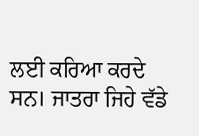ਲਈ ਕਰਿਆ ਕਰਦੇ ਸਨ। ਜਾਤਰਾ ਜਿਹੇ ਵੱਡੇ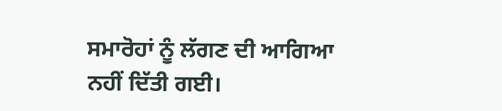ਸਮਾਰੋਹਾਂ ਨੂੰ ਲੱਗਣ ਦੀ ਆਗਿਆ ਨਹੀਂ ਦਿੱਤੀ ਗਈ।